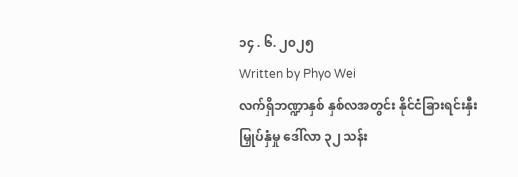၁၄ . ၆. ၂၀၂၅
Written by Phyo Wei
လက်ရှိဘဏ္ဍာနှစ် နှစ်လအတွင်း နိုင်ငံခြားရင်းနှီးမြှုပ်နှံမှု ဒေါ်လာ ၃၂ သန်း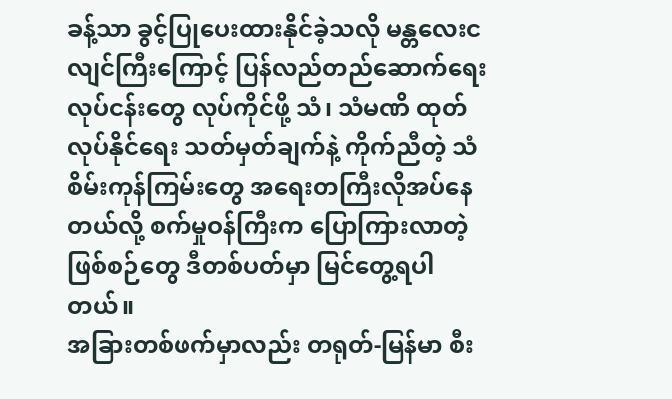ခန့်သာ ခွင့်ပြုပေးထားနိုင်ခဲ့သလို မန္တလေးငလျင်ကြီးကြောင့် ပြန်လည်တည်ဆောက်ရေးလုပ်ငန်းတွေ လုပ်ကိုင်ဖို့ သံ၊ သံမဏိ ထုတ်လုပ်နိုင်ရေး သတ်မှတ်ချက်နဲ့ ကိုက်ညီတဲ့ သံစိမ်းကုန်ကြမ်းတွေ အရေးတကြီးလိုအပ်နေတယ်လို့ စက်မှုဝန်ကြီးက ပြောကြားလာတဲ့ ဖြစ်စဉ်တွေ ဒီတစ်ပတ်မှာ မြင်တွေ့ရပါတယ်။
အခြားတစ်ဖက်မှာလည်း တရုတ်-မြန်မာ စီး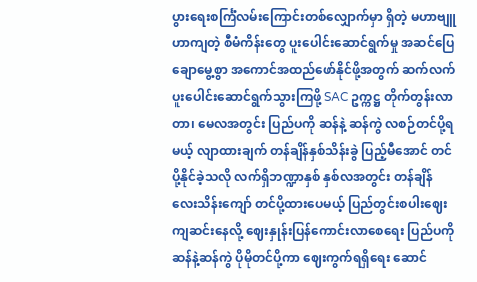ပွားရေးစင်္ကြံလမ်းကြောင်းတစ်လျှောက်မှာ ရှိတဲ့ မဟာဗျူဟာကျတဲ့ စီမံကိန်းတွေ ပူးပေါင်းဆောင်ရွက်မှု အဆင်ပြေချောမွေ့စွာ အကောင်အထည်ဖော်နိုင်ဖို့အတွက် ဆက်လက်ပူးပေါင်းဆောင်ရွက်သွားကြဖို့ SAC ဥက္ကဋ္ဌ တိုက်တွန်းလာတာ၊ မေလအတွင်း ပြည်ပကို ဆန်နဲ့ ဆန်ကွဲ လစဉ်တင်ပို့ရမယ့် လျာထားချက် တန်ချိန်နှစ်သိန်းခွဲ ပြည့်မီအောင် တင်ပို့နိုင်ခဲ့သလို လက်ရှိဘဏ္ဍာနှစ် နှစ်လအတွင်း တန်ချိန်လေးသိန်းကျော် တင်ပို့ထားပေမယ့် ပြည်တွင်းစပါးဈေးကျဆင်းနေလို့ ဈေးနှုန်းပြန်ကောင်းလာစေရေး ပြည်ပကို ဆန်နဲ့ဆန်ကွဲ ပိုမိုတင်ပို့ကာ ဈေးကွက်ရရှိရေး ဆောင်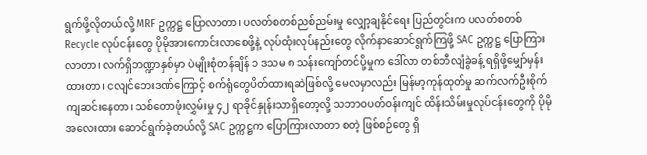ရွက်ဖို့လိုတယ်လို့ MRF ဥက္ကဋ္ဌ ပြောလာတာ၊ ပလတ်စတစ်ညစ်ညမ်းမှု လျှော့ချနိုင်ရေး ပြည်တွင်းက ပလတ်စတစ် Recycle လုပ်ငန်းတွေ ပိုမိုအားကောင်းလာစေဖို့နဲ့ လုပ်ထုံးလုပ်နည်းတွေ လိုက်နာဆောင်ရွက်ကြဖို့ SAC ဥက္ကဋ္ဌ ပြောကြားလာတာ၊ လက်ရှိဘဏ္ဍာနှစ်မှာ ပဲမျိုးစုံတန်ချိန် ၁ ဒသမ ၈ သန်းကျော်တင်ပို့မှုက ဒေါ်လာ တစ်ဘီလျံခွဲခန့် ရရှိဖို့မျှော်မှန်းထားတာ၊ ငလျင်ဘေးဒဏ်ကြောင့် စက်ရုံတွေပိတ်ထားရဆဲဖြစ်လို့ မေလမှာလည်း မြန်မာ့ကုန်ထုတ်မှု ဆက်လက်ဦးစိုက်ကျဆင်းနေတာ၊ သစ်တောဖုံးလွှမ်းမှု ၄၂ ရာခိုင်နှုန်းသာရှိတော့လို့ သဘာဝပတ်ဝန်းကျင် ထိန်းသိမ်းမှုလုပ်ငန်းတွေကို ပိုမိုအလေးထား ဆောင်ရွက်ခဲ့တယ်လို့ SAC ဥက္ကဋ္ဌက ပြောကြားလာတာ စတဲ့ ဖြစ်စဉ်တွေ ရှိ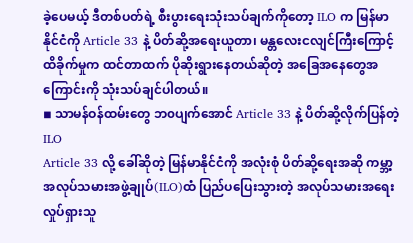ခဲ့ပေမယ့် ဒီတစ်ပတ်ရဲ့ စီးပွားရေးသုံးသပ်ချက်ကိုတော့ ILO က မြန်မာနိုင်ငံကို Article 33 နဲ့ ပိတ်ဆို့အရေးယူတာ၊ မန္တလေးငလျင်ကြီးကြောင့် ထိခိုက်မှုက ထင်တာထက် ပိုဆိုးရွားနေတယ်ဆိုတဲ့ အခြေအနေတွေအကြောင်းကို သုံးသပ်ချင်ပါတယ်။
◾ သာမန်ဝန်ထမ်းတွေ ဘ၀ပျက်အောင် Article 33 နဲ့ ပိတ်ဆို့လိုက်ပြန်တဲ့ ILO
Article 33 လို့ ခေါ်ဆိုတဲ့ မြန်မာနိုင်ငံကို အလုံးစုံ ပိတ်ဆို့ရေးအဆို ကမ္ဘာ့အလုပ်သမားအဖွဲ့ချုပ်(ILO)ထံ ပြည်ပပြေးသွားတဲ့ အလုပ်သမားအရေးလှုပ်ရှားသူ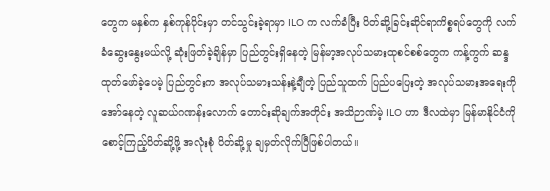တွေက မနှစ်က နှစ်ကုန်ပိုင်းမှာ တင်သွင်းခဲ့ရာမှာ ILO က လက်ခံပြီး ပိတ်ဆို့ခြင်းဆိုင်ရာကိစ္စရပ်တွေကို လက်ခံဆွေးနွေးမယ်လို့ ဆုံးဖြတ်ခဲ့ချိန်မှာ ပြည်တွင်းရှိနေတဲ့ မြန်မာ့အလုပ်သမားထုစင်စစ်တွေက ကန့်ကွက် ဆန္ဒထုတ်ဖော်ခဲ့ပေမဲ့ ပြည်တွင်းက အလုပ်သမားသန်းနဲ့ချီတဲ့ ပြည်သူထက် ပြည်ပပြေးတဲ့ အလုပ်သမားအရေးကိုအော်နေတဲ့ လူဆယ်ဂဏန်းလောက် တောင်းဆိုချက်အတိုင်း အသိဉာဏ်မဲ့ ILO ဟာ ဒီလထဲမှာ မြန်မာနိုင်ငံကို စောင့်ကြည့်ပိတ်ဆို့ဖို့ အလုံးစုံ ပိတ်ဆို့မှု ချမှတ်လိုက်ပြီဖြစ်ပါတယ်။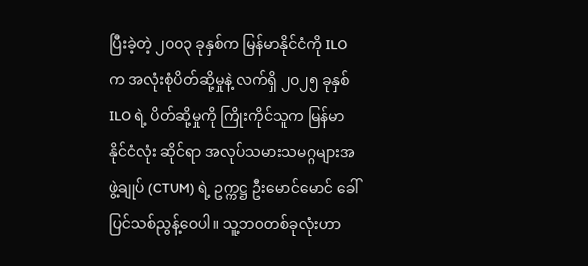ပြီးခဲ့တဲ့ ၂၀၀၃ ခုနှစ်က မြန်မာနိုင်ငံကို ILO က အလုံးစုံပိတ်ဆို့မှုနဲ့ လက်ရှိ ၂၀၂၅ ခုနှစ် ILO ရဲ့ ပိတ်ဆို့မှုကို ကြိုးကိုင်သူက မြန်မာနိုင်ငံလုံး ဆိုင်ရာ အလုပ်သမားသမဂ္ဂများအဖွဲ့ချုပ် (CTUM) ရဲ့ ဥက္ကဋ္ဌ ဦးမောင်မောင် ခေါ် ပြင်သစ်ညွန့်ဝေပါ။ သူ့ဘ၀တစ်ခုလုံးဟာ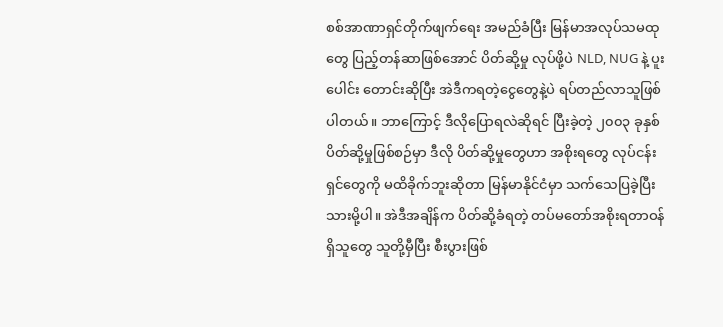စစ်အာဏာရှင်တိုက်ဖျက်ရေး အမည်ခံပြီး မြန်မာအလုပ်သမထုတွေ ပြည့်တန်ဆာဖြစ်အောင် ပိတ်ဆို့မှု လုပ်ဖို့ပဲ NLD, NUG နဲ့ ပူးပေါင်း တောင်းဆိုပြီး အဲဒီကရတဲ့ငွေတွေနဲ့ပဲ ရပ်တည်လာသူဖြစ်ပါတယ်။ ဘာကြောင့် ဒီလိုပြောရလဲဆိုရင် ပြီးခဲ့တဲ့ ၂၀၀၃ ခုနှစ် ပိတ်ဆို့မှုဖြစ်စဉ်မှာ ဒီလို ပိတ်ဆို့မှုတွေဟာ အစိုးရတွေ လုပ်ငန်းရှင်တွေကို မထိခိုက်ဘူးဆိုတာ မြန်မာနိုင်ငံမှာ သက်သေပြခဲ့ပြီးသားမို့ပါ။ အဲဒီအချိန်က ပိတ်ဆို့ခံရတဲ့ တပ်မတော်အစိုးရတာဝန်ရှိသူတွေ သူတို့မှီပြီး စီးပွားဖြစ်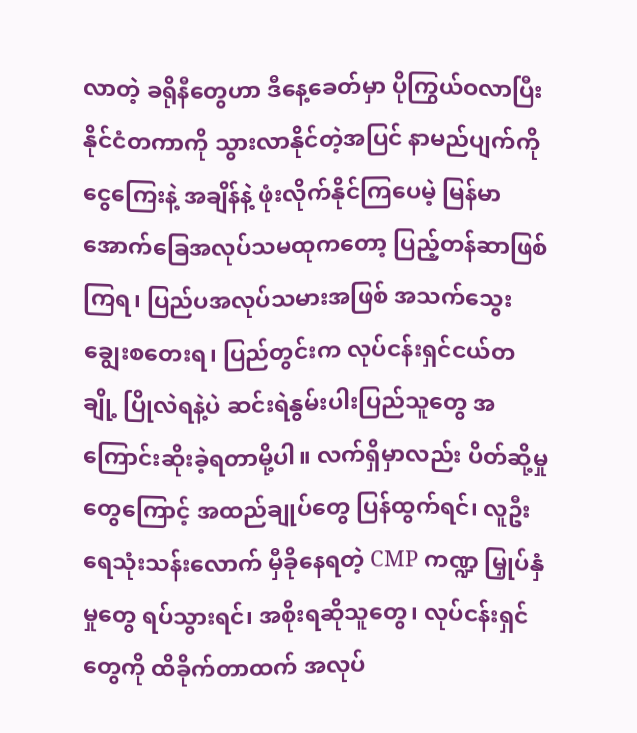လာတဲ့ ခရိုနီတွေဟာ ဒီနေ့ခေတ်မှာ ပိုကြွယ်ဝလာပြီး နိုင်ငံတကာကို သွားလာနိုင်တဲ့အပြင် နာမည်ပျက်ကို ငွေကြေးနဲ့ အချိန်နဲ့ ဖုံးလိုက်နိုင်ကြပေမဲ့ မြန်မာအောက်ခြေအလုပ်သမထုကတော့ ပြည့်တန်ဆာဖြစ်ကြရ၊ ပြည်ပအလုပ်သမားအဖြစ် အသက်သွေးချွေးစတေးရ၊ ပြည်တွင်းက လုပ်ငန်းရှင်ငယ်တချို့ ပြိုလဲရနဲ့ပဲ ဆင်းရဲနွမ်းပါးပြည်သူတွေ အကြောင်းဆိုးခဲ့ရတာမို့ပါ။ လက်ရှိမှာလည်း ပိတ်ဆို့မှုတွေကြောင့် အထည်ချုပ်တွေ ပြန်ထွက်ရင်၊ လူဦးရေသုံးသန်းလောက် မှီခိုနေရတဲ့ CMP ကဏ္ဍ မြှုပ်နှံမှုတွေ ရပ်သွားရင်၊ အစိုးရဆိုသူတွေ၊ လုပ်ငန်းရှင်တွေကို ထိခိုက်တာထက် အလုပ်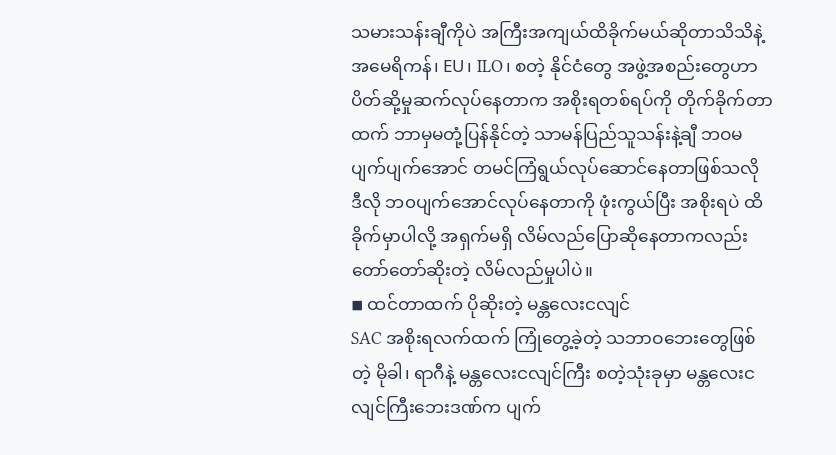သမားသန်းချီကိုပဲ အကြီးအကျယ်ထိခိုက်မယ်ဆိုတာသိသိနဲ့ အမေရိကန်၊ EU၊ ILO၊ စတဲ့ နိုင်ငံတွေ အဖွဲ့အစည်းတွေဟာ ပိတ်ဆို့မှုဆက်လုပ်နေတာက အစိုးရတစ်ရပ်ကို တိုက်ခိုက်တာထက် ဘာမှမတုံ့ပြန်နိုင်တဲ့ သာမန်ပြည်သူသန်းနဲ့ချီ ဘဝမပျက်ပျက်အောင် တမင်ကြံရွယ်လုပ်ဆောင်နေတာဖြစ်သလို ဒီလို ဘ၀ပျက်အောင်လုပ်နေတာကို ဖုံးကွယ်ပြီး အစိုးရပဲ ထိခိုက်မှာပါလို့ အရှက်မရှိ လိမ်လည်ပြောဆိုနေတာကလည်း တော်တော်ဆိုးတဲ့ လိမ်လည်မှုပါပဲ။
◾ ထင်တာထက် ပိုဆိုးတဲ့ မန္တလေးငလျင်
SAC အစိုးရလက်ထက် ကြုံတွေ့ခဲ့တဲ့ သဘာဝဘေးတွေဖြစ်တဲ့ မိုခါ၊ ရာဂီနဲ့ မန္တလေးငလျင်ကြီး စတဲ့သုံးခုမှာ မန္တလေးငလျင်ကြီးဘေးဒဏ်က ပျက်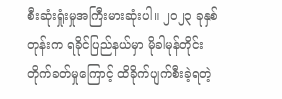စီးဆုံးရှုံးမှုအကြီးမားဆုံးပါ။ ၂၀၂၃ ခုနှစ်တုန်းက ရခိုင်ပြည်နယ်မှာ မိုခါမုန်တိုင်း တိုက်ခတ်မှုကြောင့် ထိခိုက်ပျက်စီးခဲ့ရတဲ့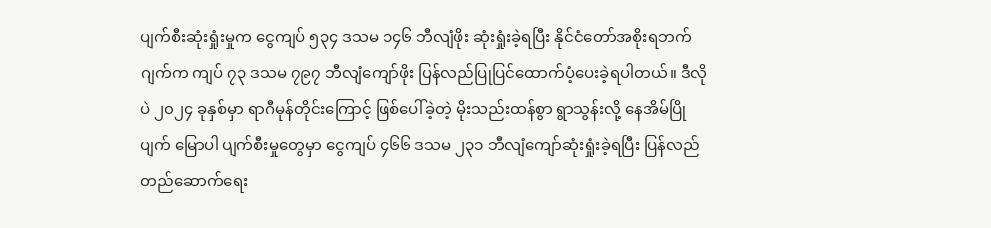ပျက်စီးဆုံးရှုံးမှုက ငွေကျပ် ၅၃၄ ဒသမ ၁၄၆ ဘီလျံဖိုး ဆုံးရှုံးခဲ့ရပြီး နိုင်ငံတော်အစိုးရဘက်ဂျက်က ကျပ် ၇၃ ဒသမ ၇၉၇ ဘီလျံကျော်ဖိုး ပြန်လည်ပြုပြင်ထောက်ပံ့ပေးခဲ့ရပါတယ်။ ဒီလိုပဲ ၂၀၂၄ ခုနှစ်မှာ ရာဂီမုန်တိုင်းကြောင့် ဖြစ်ပေါ်ခဲ့တဲ့ မိုးသည်းထန်စွာ ရွာသွန်းလို့ နေအိမ်ပြိုပျက် မြောပါ ပျက်စီးမှုတွေမှာ ငွေကျပ် ၄၆၆ ဒသမ ၂၃၁ ဘီလျံကျော်ဆုံးရှုံးခဲ့ရပြီး ပြန်လည်တည်ဆောက်ရေး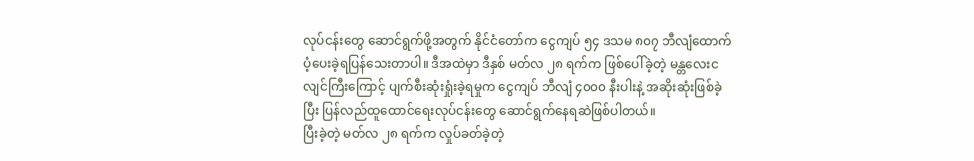လုပ်ငန်းတွေ ဆောင်ရွက်ဖို့အတွက် နိုင်ငံတော်က ငွေကျပ် ၅၄ ဒသမ ၈၀၇ ဘီလျံထောက်ပံ့ပေးခဲ့ရပြန်သေးတာပါ။ ဒီအထဲမှာ ဒီနှစ် မတ်လ ၂၈ ရက်က ဖြစ်ပေါ်ခဲ့တဲ့ မန္တလေးငလျင်ကြီးကြောင့် ပျက်စီးဆုံးရှုံးခဲ့ရမှုက ငွေကျပ် ဘီလျံ ၄၀၀၀ နီးပါးနဲ့ အဆိုးဆုံးဖြစ်ခဲ့ပြီး ပြန်လည်ထူထောင်ရေးလုပ်ငန်းတွေ ဆောင်ရွက်နေရဆဲဖြစ်ပါတယ်။
ပြီးခဲ့တဲ့ မတ်လ ၂၈ ရက်က လှုပ်ခတ်ခဲ့တဲ့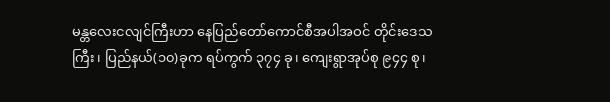မန္တလေးငလျင်ကြီးဟာ နေပြည်တော်ကောင်စီအပါအဝင် တိုင်းဒေသကြီး၊ ပြည်နယ်(၁၀)ခုက ရပ်ကွက် ၃၇၄ ခု၊ ကျေးရွာအုပ်စု ၉၄၄ စု၊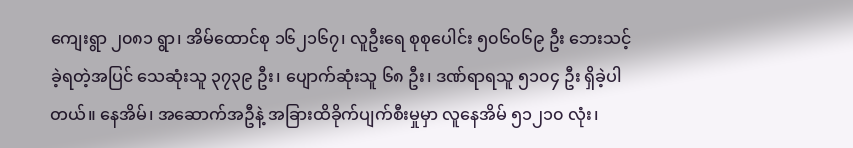ကျေးရွာ ၂၀၈၁ ရွာ၊ အိမ်ထောင်စု ၁၆၂၁၆၇၊ လူဦးရေ စုစုပေါင်း ၅၀၆၀၆၉ ဦး ဘေးသင့်ခဲ့ရတဲ့အပြင် သေဆုံးသူ ၃၇၃၉ ဦး၊ ပျောက်ဆုံးသူ ၆၈ ဦး၊ ဒဏ်ရာရသူ ၅၁၀၄ ဦး ရှိခဲ့ပါတယ်။ နေအိမ်၊ အဆောက်အဦနဲ့ အခြားထိခိုက်ပျက်စီးမှုမှာ လူနေအိမ် ၅၁၂၁၀ လုံး၊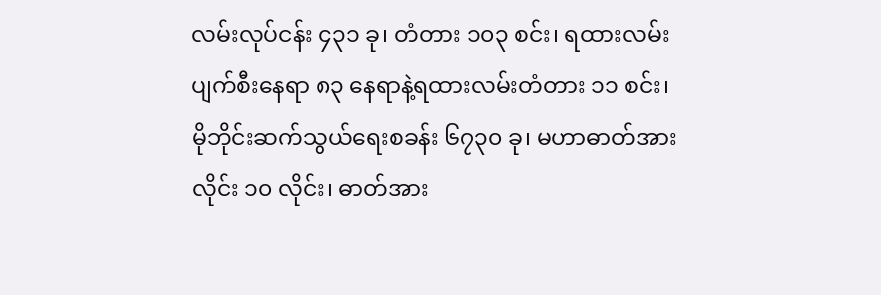လမ်းလုပ်ငန်း ၄၃၁ ခု၊ တံတား ၁၀၃ စင်း၊ ရထားလမ်းပျက်စီးနေရာ ၈၃ နေရာနဲ့ရထားလမ်းတံတား ၁၁ စင်း၊ မိုဘိုင်းဆက်သွယ်ရေးစခန်း ၆၇၃၀ ခု၊ မဟာဓာတ်အားလိုင်း ၁၀ လိုင်း၊ ဓာတ်အား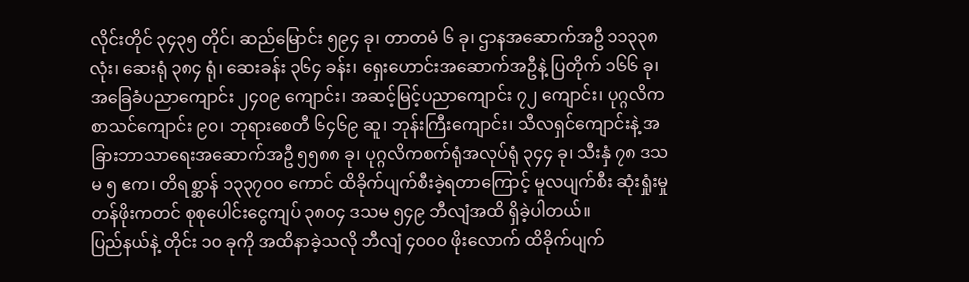လိုင်းတိုင် ၃၄၃၅ တိုင်၊ ဆည်မြောင်း ၅၉၄ ခု၊ တာတမံ ၆ ခု၊ ဌာနအဆောက်အဦ ၁၁၃၃၈ လုံး၊ ဆေးရုံ ၃၈၄ ရုံ၊ ဆေးခန်း ၃၆၄ ခန်း၊ ရှေးဟောင်းအဆောက်အဦနဲ့ ပြတိုက် ၁၆၆ ခု၊ အခြေခံပညာကျောင်း ၂၄၀၉ ကျောင်း၊ အဆင့်မြင့်ပညာကျောင်း ၇၂ ကျောင်း၊ ပုဂ္ဂလိကစာသင်ကျောင်း ၉၀၊ ဘုရားစေတီ ၆၄၆၉ ဆူ၊ ဘုန်းကြီးကျောင်း၊ သီလရှင်ကျောင်းနဲ့ အခြားဘာသာရေးအဆောက်အဦ ၅၅၈၈ ခု၊ ပုဂ္ဂလိကစက်ရုံအလုပ်ရုံ ၃၄၄ ခု၊ သီးနှံ ၇၈ ဒသမ ၅ ဧက၊ တိရစ္ဆာန် ၁၃၃၇၀၀ ကောင် ထိခိုက်ပျက်စီးခဲ့ရတာကြောင့် မူလပျက်စီး ဆုံးရှုံးမှုတန်ဖိုးကတင် စုစုပေါင်းငွေကျပ် ၃၈၀၄ ဒသမ ၅၄၉ ဘီလျံအထိ ရှိခဲ့ပါတယ်။
ပြည်နယ်နဲ့ တိုင်း ၁၀ ခုကို အထိနာခဲ့သလို ဘီလျံ ၄၀၀၀ ဖိုးလောက် ထိခိုက်ပျက်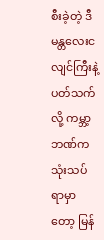စီးခဲ့တဲ့ ဒီမန္တလေးငလျင်ကြီးနဲ့ ပတ်သက်လို့ ကမ္ဘာ့ဘဏ်က သုံးသပ်ရာမှာတော့ မြန်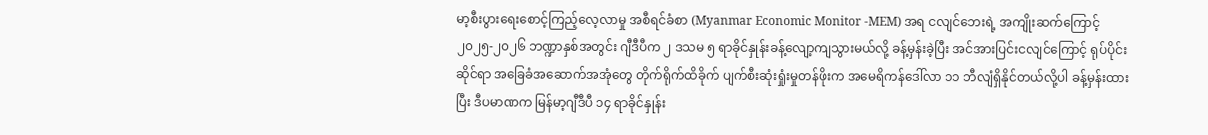မာ့စီးပွားရေးစောင့်ကြည့်လေ့လာမှု အစီရင်ခံစာ (Myanmar Economic Monitor -MEM) အရ ငလျင်ဘေးရဲ့ အကျိုးဆက်ကြောင့် ၂၀၂၅-၂၀၂၆ ဘဏ္ဍာနှစ်အတွင်း ဂျီဒီပီက ၂ ဒသမ ၅ ရာခိုင်နှုန်းခန့်လျော့ကျသွားမယ်လို့ ခန့်မှန်းခဲ့ပြီး အင်အားပြင်းငလျင်ကြောင့် ရုပ်ပိုင်းဆိုင်ရာ အခြေခံအဆောက်အအုံတွေ တိုက်ရိုက်ထိခိုက် ပျက်စီးဆုံးရှုံးမှုတန်ဖိုးက အမေရိကန်ဒေါ်လာ ၁၁ ဘီလျံရှိနိုင်တယ်လို့ပါ ခန့်မှန်းထားပြီး ဒီပမာဏက မြန်မာ့ဂျီဒီပီ ၁၄ ရာခိုင်နှုန်း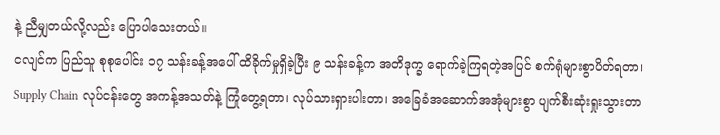နဲ့ ညီမျှတယ်လို့လည်း ပြောပါသေးတယ်။
ငလျင်က ပြည်သူ စုစုပေါင်း ၁၇ သန်းခန့်အပေါ် ထိခိုက်မှုရှိခဲ့ပြီး ၉ သန်းခန့်က အတိဒုက္ခ ရောက်ခဲ့ကြရတဲ့အပြင် စက်ရုံများစွာပိတ်ရတာ၊ Supply Chain လုပ်ငန်းတွေ အကန့်အသတ်နဲ့ ကြုံတွေ့ရတာ၊ လုပ်သားရှားပါးတာ၊ အခြေခံအဆောက်အအုံများစွာ ပျက်စီးဆုံးရှုးသွားတာ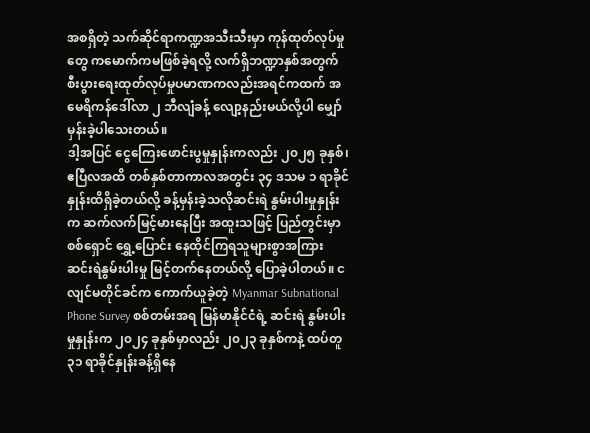အစရှိတဲ့ သက်ဆိုင်ရာကဏ္ဍအသီးသီးမှာ ကုန်ထုတ်လုပ်မှုတွေ ကမောက်ကမဖြစ်ခဲ့ရလို့ လက်ရှိဘဏ္ဍာနှစ်အတွက် စီးပွားရေးထုတ်လုပ်မှုပမာဏကလည်းအရင်ကထက် အမေရိကန်ဒေါ်လာ ၂ ဘီလျံခန့် လျော့နည်းမယ်လို့ပါ မျှော်မှန်းခဲ့ပါသေးတယ်။
ဒါ့အပြင် ငွေကြေးဖောင်းပွမှုနှုန်းကလည်း ၂၀၂၅ ခုနှစ်၊ ဧပြီလအထိ တစ်နှစ်တာကာလအတွင်း ၃၄ ဒသမ ၁ ရာခိုင်နှုန်းထိရှိခဲ့တယ်လို့ ခန့်မှန်းခဲ့သလိုဆင်းရဲ နွမ်းပါးမှုနှုန်းက ဆက်လက်မြင့်မားနေပြီး အထူးသဖြင့် ပြည်တွင်းမှာ စစ်ရှောင် ရွှေ့ပြောင်း နေထိုင်ကြရသူများစွာအကြား ဆင်းရဲနွမ်းပါးမှု မြင့်တက်နေတယ်လို့ ပြောခဲ့ပါတယ်။ ငလျင်မတိုင်ခင်က ကောက်ယူခဲ့တဲ့ Myanmar Subnational Phone Survey စစ်တမ်းအရ မြန်မာနိုင်ငံရဲ့ ဆင်းရဲ နွမ်းပါးမှုနှုန်းက ၂၀၂၄ ခုနှစ်မှာလည်း ၂၀၂၃ ခုနှစ်ကနဲ့ ထပ်တူ ၃၁ ရာခိုင်နှုန်းခန့်ရှိနေ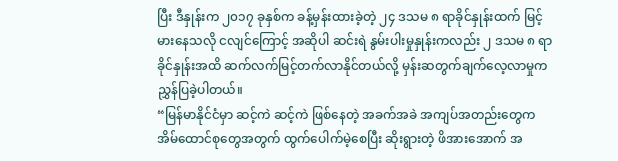ပြီး ဒီနှုန်းက ၂၀၁၇ ခုနှစ်က ခန့်မှန်းထားခဲ့တဲ့ ၂၄ ဒသမ ၈ ရာခိုင်နှုန်းထက် မြင့်မားနေသလို ငလျင်ကြောင့် အဆိုပါ ဆင်းရဲ နွမ်းပါးမှုနှုန်းကလည်း ၂ ဒသမ ၈ ရာခိုင်နှုန်းအထိ ဆက်လက်မြင့်တက်လာနိုင်တယ်လို့ မှန်းဆတွက်ချက်လေ့လာမှုက ညွှန်ပြခဲ့ပါတယ်။
“မြန်မာနိုင်ငံမှာ ဆင့်ကဲ ဆင့်ကဲ ဖြစ်နေတဲ့ အခက်အခဲ အကျပ်အတည်းတွေက အိမ်ထောင်စုတွေအတွက် ထွက်ပေါက်မဲ့စေပြီး ဆိုးရွားတဲ့ ဖိအားအောက် အ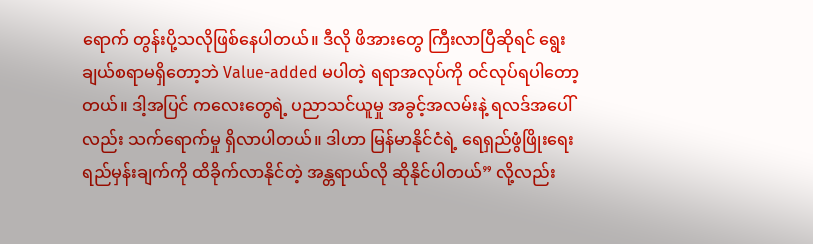ရောက် တွန်းပို့သလိုဖြစ်နေပါတယ်။ ဒီလို ဖိအားတွေ ကြီးလာပြီဆိုရင် ရွေးချယ်စရာမရှိတော့ဘဲ Value-added မပါတဲ့ ရရာအလုပ်ကို ဝင်လုပ်ရပါတော့တယ်။ ဒါ့အပြင် ကလေးတွေရဲ့ ပညာသင်ယူမှု အခွင့်အလမ်းနဲ့ ရလဒ်အပေါ်လည်း သက်ရောက်မှု ရှိလာပါတယ်။ ဒါဟာ မြန်မာနိုင်ငံရဲ့ ရေရှည်ဖွံဖြိုးရေး ရည်မှန်းချက်ကို ထိခိုက်လာနိုင်တဲ့ အန္တရာယ်လို ဆိုနိုင်ပါတယ်” လို့လည်း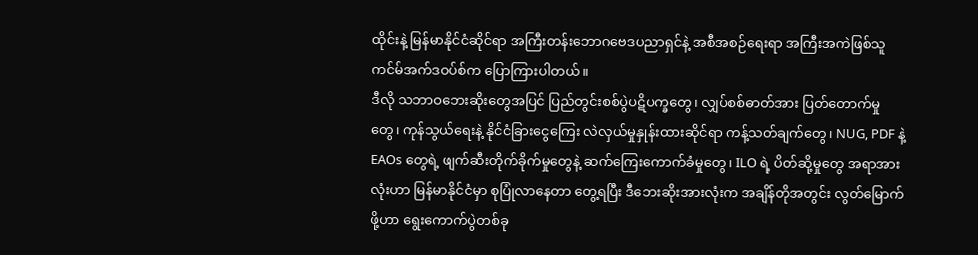ထိုင်းနဲ့ မြန်မာနိုင်ငံဆိုင်ရာ အကြီးတန်းဘောဂဗေဒပညာရှင်နဲ့ အစီအစဉ်ရေးရာ အကြီးအကဲဖြစ်သူ ကင်မ်အက်ဒဝပ်စ်က ပြောကြားပါတယ်။
ဒီလို သဘာဝဘေးဆိုးတွေအပြင် ပြည်တွင်းစစ်ပွဲပဋိပက္ခတွေ၊ လျှပ်စစ်ဓာတ်အား ပြတ်တောက်မှုတွေ၊ ကုန်သွယ်ရေးနဲ့ နိုင်ငံခြားငွေကြေး လဲလှယ်မှုနှုန်းထားဆိုင်ရာ ကန့်သတ်ချက်တွေ၊ NUG, PDF နဲ့ EAOs တွေရဲ့ ဖျက်ဆီးတိုက်ခိုက်မှုတွေနဲ့ ဆက်ကြေးကောက်ခံမှုတွေ၊ ILO ရဲ့ ပိတ်ဆို့မှုတွေ အရာအားလုံးဟာ မြန်မာနိုင်ငံမှာ စုပြုံလာနေတာ တွေ့ရပြီး ဒီဘေးဆိုးအားလုံးက အချိန်တိုအတွင်း လွတ်မြောက်ဖို့ဟာ ရွေးကောက်ပွဲတစ်ခု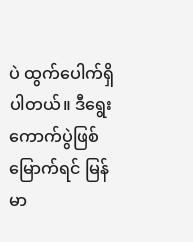ပဲ ထွက်ပေါက်ရှိပါတယ်။ ဒီရွေးကောက်ပွဲဖြစ်မြောက်ရင် မြန်မာ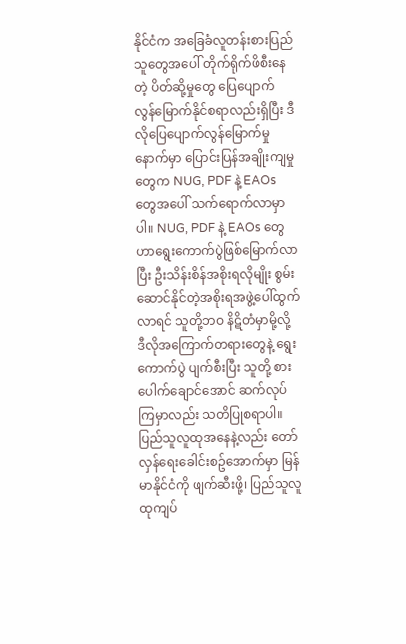နိုင်ငံက အခြေခံလူတန်းစားပြည်သူတွေအပေါ် တိုက်ရိုက်ဖိစီးနေတဲ့ ပိတ်ဆို့မှုတွေ ပြေပျောက် လွန်မြောက်နိုင်စရာလည်းရှိပြီး ဒီလိုပြေပျောက်လွန်မြောက်မှုနောက်မှာ ပြောင်းပြန်အချိုးကျမှုတွေက NUG, PDF နဲ့ EAOs တွေအပေါ် သက်ရောက်လာမှာပါ။ NUG, PDF နဲ့ EAOs တွေဟာရွေးကောက်ပွဲဖြစ်မြောက်လာပြီး ဦးသိန်းစိန်အစိုးရလိုမျိုး စွမ်းဆောင်နိုင်တဲ့အစိုးရအဖွဲ့ပေါ်ထွက်လာရင် သူတို့ဘဝ နိဋိတံမှာမို့လို့ ဒီလိုအကြောက်တရားတွေနဲ့ ရွေးကောက်ပွဲ ပျက်စီးပြီး သူတို့ စားပေါက်ချောင်အောင် ဆက်လုပ်ကြမှာလည်း သတိပြုစရာပါ။ ပြည်သူလူထုအနေနဲ့လည်း တော်လှန်ရေးခေါင်းစဥ်အောက်မှာ မြန်မာနိုင်ငံကို ဖျက်ဆီးဖို့၊ ပြည်သူလူထုကျပ်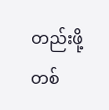တည်းဖို့ တစ်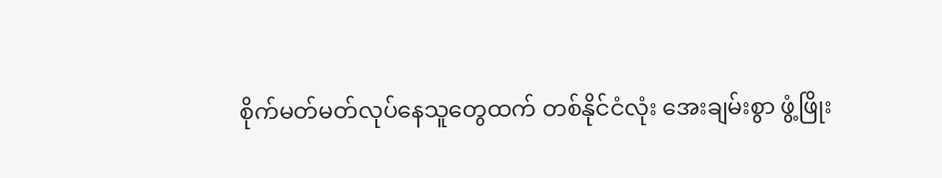စိုက်မတ်မတ်လုပ်နေသူတွေထက် တစ်နိုင်ငံလုံး အေးချမ်းစွာ ဖွံ့ဖြိုး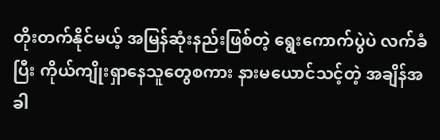တိုးတက်နိုင်မယ့် အမြန်ဆုံးနည်းဖြစ်တဲ့ ရွေးကောက်ပွဲပဲ လက်ခံပြီး ကိုယ်ကျိုးရှာနေသူတွေစကား နားမယောင်သင့်တဲ့ အချိန်အခါ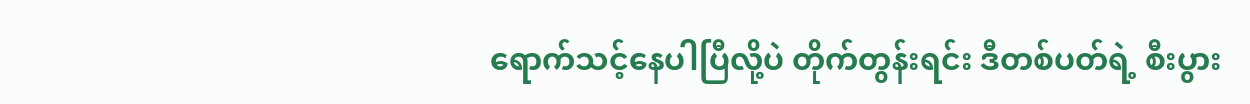ရောက်သင့်နေပါပြီလို့ပဲ တိုက်တွန်းရင်း ဒီတစ်ပတ်ရဲ့ စီးပွား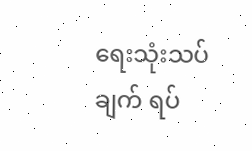ရေးသုံးသပ်ချက် ရပ်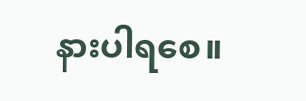နားပါရစေ။